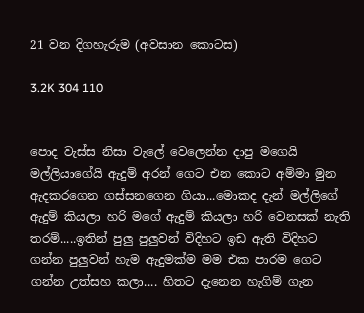21 වන දිගහැරුම (අවසාන කොටස)

3.2K 304 110


පොද වැස්ස නිසා වැලේ වෙලෙන්න දාපු මගෙයි මල්ලියාගේයි ඇදුම් අරන් ගෙට එන කොට අම්මා මුන ඇදකරගෙන ගස්සනගෙන ගියා...මොකද දැන් මල්ලිගේ ඇදුම් කියලා හරි මගේ ඇදුම් කියලා හරි වෙනසක් නැති තරම්.....ඉතින් පුලු පුලුවන් විදිහට ඉඩ ඇති විදිහට ගන්න පුලුවන් හැම ඇදුමක්ම මම එක පාරම ගෙට ගන්න උත්සහ කලා.... හිතට දැනෙන හැගිම් ගැන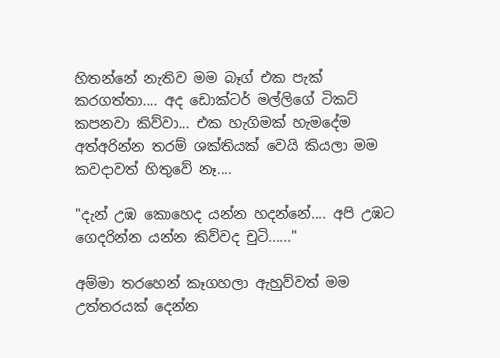හිතන්නේ නැතිව මම බෑග් එක පැක් කරගත්තා.... අද ඩොක්ටර් මල්ලිගේ ටිකට් කපනවා කිව්වා... එක හැගිමක් හැමදේම අත්අරින්න තරම් ශක්තියක් වෙයි කියලා මම කවදාවත් හිතුවේ නෑ....

"දැන් උඹ කොහෙද යන්න හදන්නේ.... අපි උඹට ගෙදරින්න යන්න කිව්වද චුටි......"

අම්මා තරහෙන් කෑගහලා ඇහුව්වත් මම උත්තරයක් දෙන්න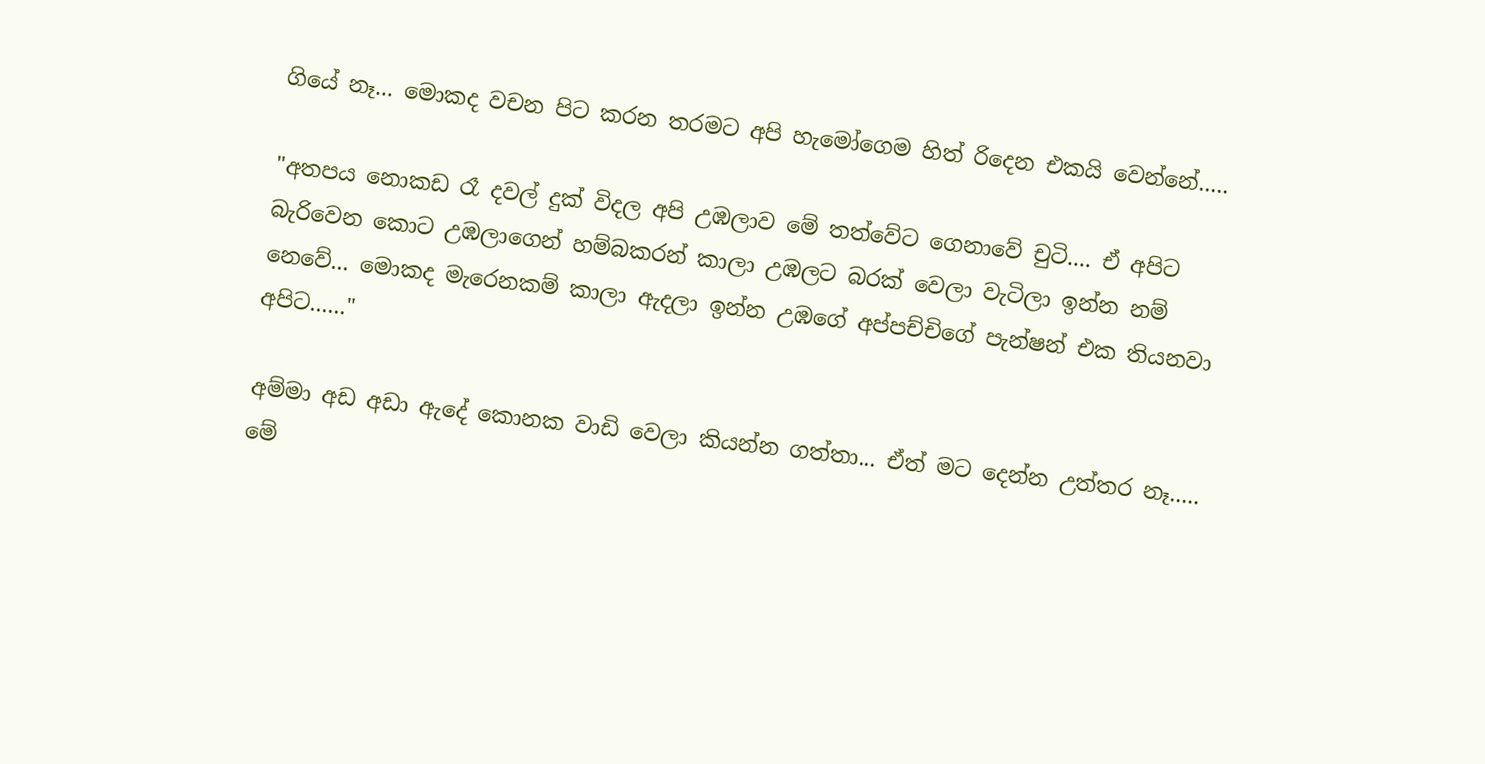ගියේ නෑ... මොකද වචන පිට කරන තරමට අපි හැමෝගෙම හිත් රිදෙන එකයි වෙන්නේ.....

"අතපය නොකඩ රෑ දවල් දුක් විදල අපි උඹලාව මේ තත්වේට ගෙනාවේ චුටි.... ඒ අපිට බැරිවෙන කොට උඹලාගෙන් හම්බකරන් කාලා උඹලට බරක් වෙලා වැටිලා ඉන්න නම් නෙවේ... මොකද මැරෙනකම් කාලා ඇදලා ඉන්න උඹගේ අප්පච්චිගේ පැන්ෂන් එක තියනවා අපිට......"

අම්මා අඩ අඩා ඇදේ කොනක වාඩි වෙලා කියන්න ගත්තා... ඒත් මට දෙන්න උත්තර නෑ..... මේ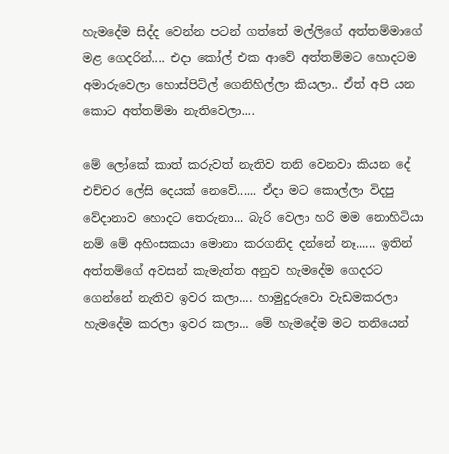හැමදේම සිද්ද වෙන්න පටන් ගත්තේ මල්ලිගේ අත්තම්මාගේ මළ ගෙදරින්.... එදා කෝල් එක ආවේ අත්තම්මට හොදටම අමාරුවෙලා හොස්පිට්ල් ගෙනිහිල්ලා කියලා.. ඒත් අපි යන කොට අත්තම්මා නැතිවෙලා....

මේ ලෝකේ කාත් කරුවත් නැතිව තනි වෙනවා කියන දේ එච්චර ලේසි දෙයක් නෙවේ...... ඒදා මට කොල්ලා විදපු වේදානාව හොදට තෙරුනා... බැරි වෙලා හරි මම නොහිටියා නම් මේ අහිංසකයා මොනා කරගනිද දන්නේ නෑ...... ඉතින් අත්තම්ගේ අවසන් කැමැත්ත අනුව හැමදේම ගෙදරට ගෙන්නේ නැතිව ඉවර කලා.... හාමුදුරුවො වැඩමකරලා හැමදේම කරලා ඉවර කලා... මේ හැමදේම මට තනියෙන්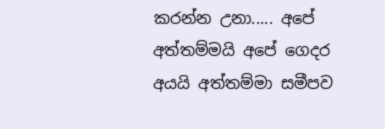කරන්න උනා..... අපේ අත්තම්මයි අපේ ගෙදර අයයි අත්තම්මා සමීපව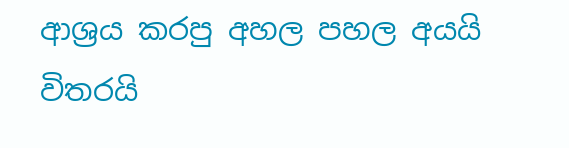ආශ්‍රය කරපු අහල පහල අයයි විතරයි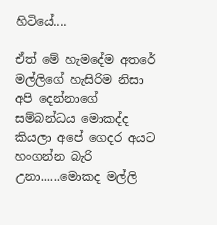හිටියේ....

ඒත් මේ හැමදේම අතරේ මල්ලිගේ හැසිරිම නිසා අපි දෙන්නාගේ සම්බන්ධය මොකද්ද කියලා අපේ ගෙදර අයට හංගන්න බැරි උනා......මොකද මල්ලි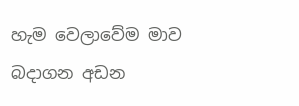හැම වෙලාවේම මාව බදාගන අඩන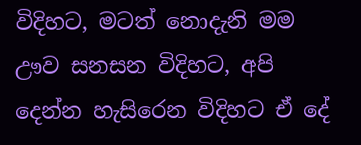විදිහට, මටත් නොදැනි මම ඌව සනසන විදිහට, අපි දෙන්න හැසිරෙන විදිහට ඒ දේ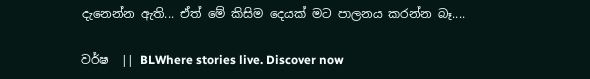දැනෙන්න ඇති... ඒත් මේ කිසිම දෙයක් මට පාලනය කරන්න බෑ....

වර්ෂ  || BLWhere stories live. Discover now